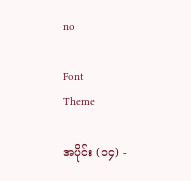no

Font
Theme

အပိုင်း (၁၄) -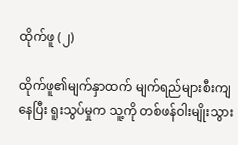ထိုက်ဖူ (၂)

ထိုက်ဖူ၏မျက်နှာထက် မျက်ရည်များစီးကျနေပြီး ရူးသွပ်မှုက သူ့ကို တစ်ဖန်ဝါးမျိုးသွား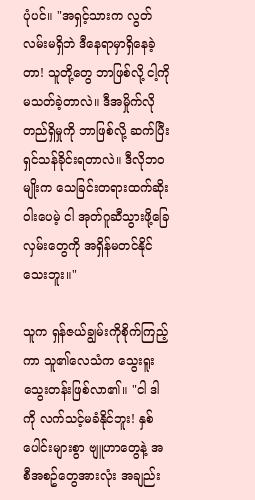ပုံပင်။ "အရှင့်သားက လွတ်လမ်းမရှိဘဲ ဒီနေရာမှာရှိနေခဲ့တာ! သူတို့တွေ ဘာဖြစ်လို့ ငါ့ကိုမသတ်ခဲ့တာလဲ။ ဒီအမှိုက်လိုတည်ရှိမှုကို ဘာဖြစ်လို့ ဆက်ပြီးရှင်သန်ခိုင်းရတာလဲ။ ဒီလိုဘဝမျိုးက သေခြင်းတရားထက်ဆိုးဝါးပေမဲ့ ငါ အုတ်ဂူဆီသွားဖို့ခြေလှမ်းတွေကို အရှိန်မတင်နိုင်သေးဘူး။"

သူက ရှန်ဇယ်ချွမ်းကိုစိုက်ကြည့်ကာ သူ၏လေသံက သွေးရူးသွေးတန်းဖြစ်လာ၏။ "ငါ ဒါကို လက်သင့်မခံနိုင်ဘူး! နှစ်ပေါင်းများစွာ ဗျူဟာတွေနဲ့ အစီအစဥ်တွေအားလုံး အချည်း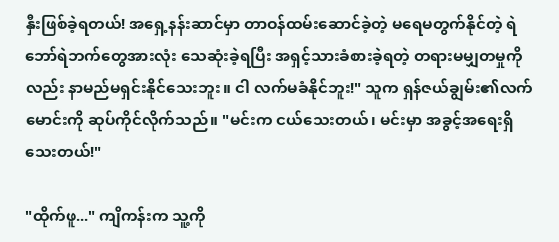နှီးဖြစ်ခဲ့ရတယ်! အရှေ့နန်းဆာင်မှာ တာဝန်ထမ်းဆောင်ခဲ့တဲ့ မရေမတွက်နိုင်တဲ့ ရဲဘော်ရဲဘက်တွေအားလုံး သေဆုံးခဲ့ရပြီး အရှင့်သားခံစားခဲ့ရတဲ့ တရားမမျှတမှုကိုလည်း နာမည်မရှင်းနိုင်သေးဘူး။ ငါ လက်မခံနိုင်ဘူး!" သူက ရှန်ဇယ်ချွမ်း၏လက်မောင်းကို ဆုပ်ကိုင်လိုက်သည်။ "မင်းက ငယ်သေးတယ်၊ မင်းမှာ အခွင့်အရေးရှိသေးတယ်!"

"ထိုက်ဖူ..." ကျိကန်းက သူ့ကို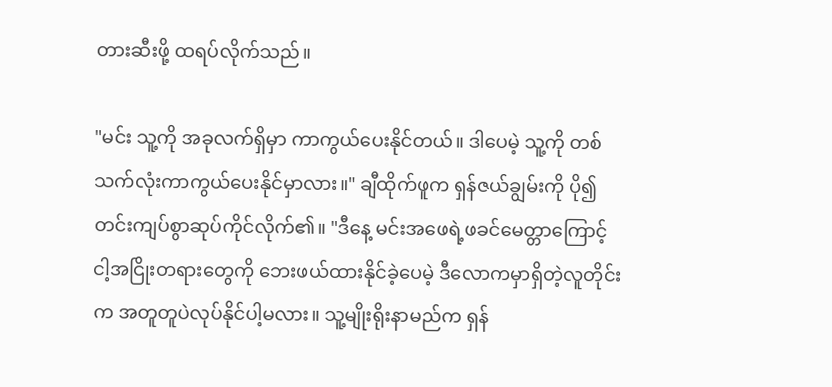တားဆီးဖို့ ထရပ်လိုက်သည်။

"မင်း သူ့ကို အခုလက်ရှိမှာ ကာကွယ်ပေးနိုင်တယ်။ ဒါပေမဲ့ သူ့ကို တစ်သက်လုံးကာကွယ်ပေးနိုင်မှာလား။" ချီထိုက်ဖူက ရှန်ဇယ်ချွမ်းကို ပို၍တင်းကျပ်စွာဆုပ်ကိုင်လိုက်၏။ "ဒီနေ့ မင်းအဖေရဲ့ဖခင်မေတ္တာကြောင့် ငါ့အငြိုးတရားတွေကို ဘေးဖယ်ထားနိုင်ခဲ့ပေမဲ့ ဒီလောကမှာရှိတဲ့လူတိုင်းက အတူတူပဲလုပ်နိုင်ပါ့မလား။ သူ့မျိုးရိုးနာမည်က ရှန်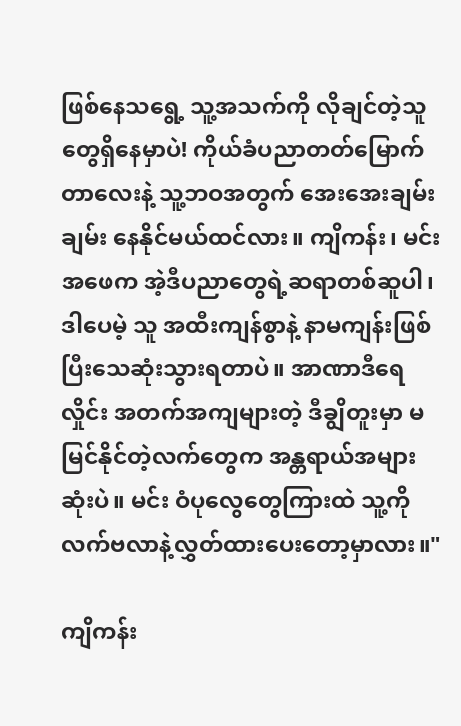ဖြစ်နေသရွေ့ သူ့အသက်ကို လိုချင်တဲ့သူတွေရှိနေမှာပဲ! ကိုယ်ခံပညာတတ်မြောက်တာလေးနဲ့ သူ့ဘဝအတွက် အေးအေးချမ်းချမ်း နေနိုင်မယ်ထင်လား။ ကျိကန်း၊ မင်းအဖေက အဲ့ဒီပညာတွေရဲ့ဆရာတစ်ဆူပါ၊ ဒါပေမဲ့ သူ အထီးကျန်စွာနဲ့ နာမကျန်းဖြစ်ပြီးသေဆုံးသွားရတာပဲ။ အာဏာဒီရေလှိုင်း အတက်အကျများတဲ့ ဒီချွိတူးမှာ မမြင်နိုင်တဲ့လက်တွေက အန္တရာယ်အများဆုံးပဲ။ မင်း ဝံပုလွေတွေကြားထဲ သူ့ကို လက်ဗလာနဲ့လွှတ်ထားပေးတော့မှာလား။"

ကျိကန်း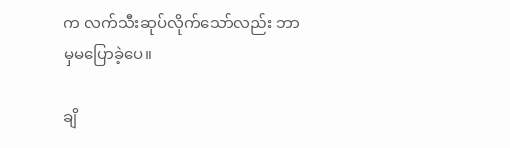က လက်သီးဆုပ်လိုက်သော်လည်း ဘာမှမပြောခဲ့ပေ။

ချိ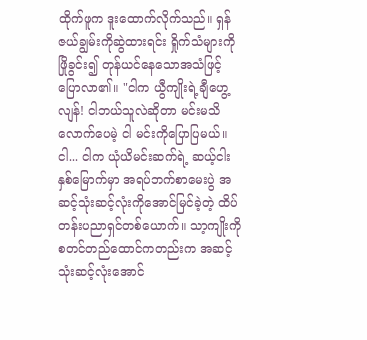ထိုက်ဖူက ဒူးထောက်လိုက်သည်။ ရှန်ဇယ်ချွမ်းကိုဆွဲထားရင်း ရှိုက်သံများကိုဖြိုခွင်း၍ တုန်ယင်နေသောအသံဖြင့် ပြောလာ၏။ "ငါက ယွီကျိုးရဲ့ချီဟွေ့လျန်! ငါဘယ်သူလဲဆိုတာ မင်းမသိလောက်ပေမဲ့ ငါ မင်းကိုပြောပြမယ်။ ငါ... ငါက ယုံယိမင်းဆက်ရဲ့ ဆယ့်ငါးနှစ်မြောက်မှာ အရပ်ဘက်စာမေးပွဲ အဆင့်သုံးဆင့်လုံးကိုအောင်မြင်ခဲ့တဲ့ ထိပ်တန်းပညာရှင်တစ်ယောက်။ သာ့ကျိုးကို စတင်တည်ထောင်ကတည်းက အဆင့်သုံးဆင့်လုံးအောင်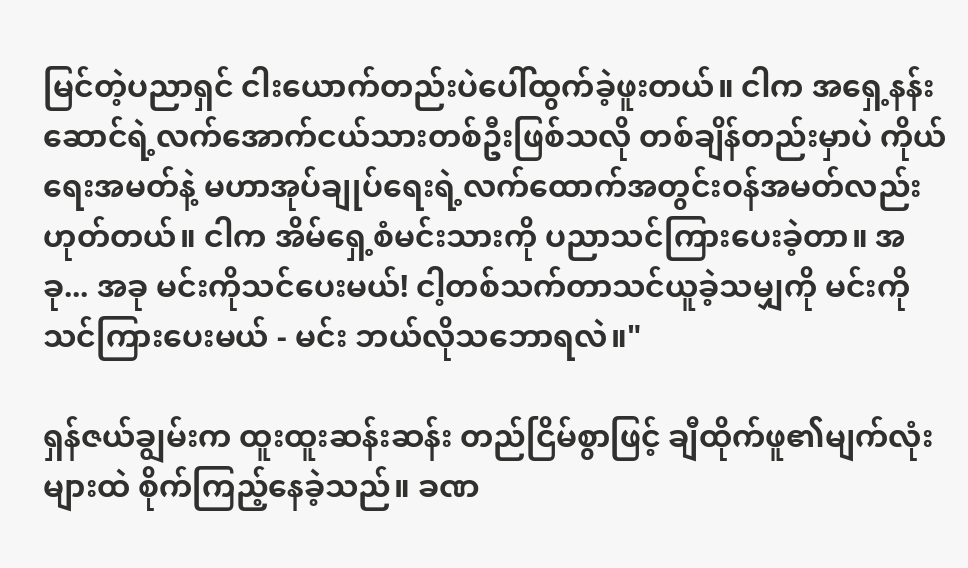မြင်တဲ့ပညာရှင် ငါးယောက်တည်းပဲပေါ်ထွက်ခဲ့ဖူးတယ်။ ငါက အရှေ့နန်းဆောင်ရဲ့လက်အောက်ငယ်သားတစ်ဦးဖြစ်သလို တစ်ချိန်တည်းမှာပဲ ကိုယ်ရေးအမတ်နဲ့ မဟာအုပ်ချုပ်ရေးရဲ့လက်ထောက်အတွင်းဝန်အမတ်လည်းဟုတ်တယ်။ ငါက အိမ်ရှေ့စံမင်းသားကို ပညာသင်ကြားပေးခဲ့တာ။ အခု... အခု မင်းကိုသင်ပေးမယ်! ငါ့တစ်သက်တာသင်ယူခဲ့သမျှကို မင်းကိုသင်ကြားပေးမယ် - မင်း ဘယ်လိုသဘောရလဲ။"

ရှန်ဇယ်ချွမ်းက ထူးထူးဆန်းဆန်း တည်ငြိမ်စွာဖြင့် ချီထိုက်ဖူ၏မျက်လုံးများထဲ စိုက်ကြည့်နေခဲ့သည်။ ခဏ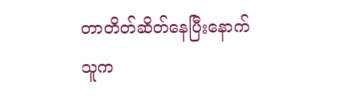တာတိတ်ဆိတ်နေပြီးနောက် သူက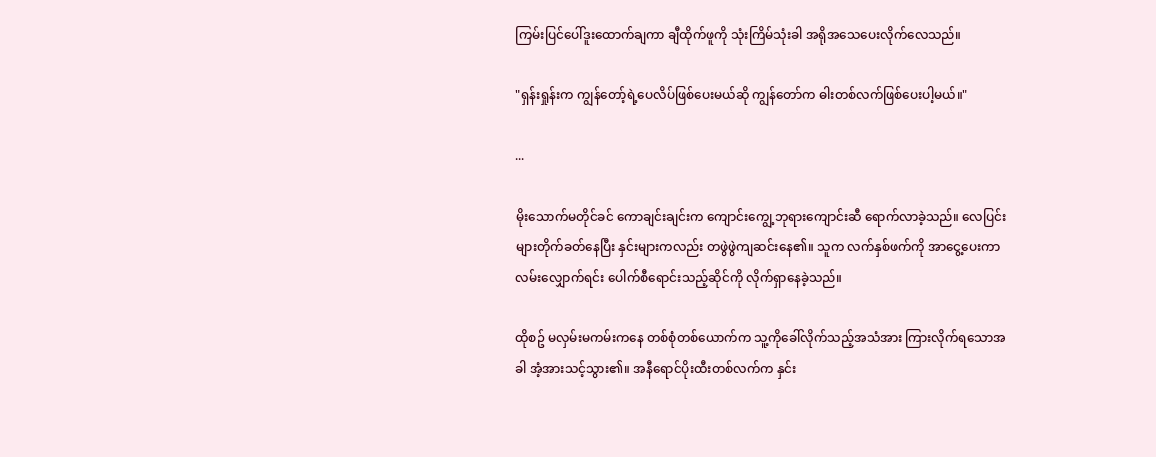ကြမ်းပြင်ပေါ်ဒူးထောက်ချကာ ချီထိုက်ဖူကို သုံးကြိမ်သုံးခါ အရိုအသေပေးလိုက်လေသည်။

"ရှန်းရှုန်းက ကျွန်တော့်ရဲ့ပေလိပ်ဖြစ်ပေးမယ်ဆို ကျွန်တော်က ဓါးတစ်လက်ဖြစ်ပေးပါ့မယ်။"

...

မိုးသောက်မတိုင်ခင် ကောချင်းချင်းက ကျောင်းကျွေ့ဘုရားကျောင်းဆီ ရောက်လာခဲ့သည်။ လေပြင်းများတိုက်ခတ်နေပြီး နှင်းများကလည်း တဖွဲဖွဲကျဆင်းနေ၏။ သူက လက်နှစ်ဖက်ကို အာငွေ့ပေးကာ လမ်းလျှောက်ရင်း ပေါက်စီရောင်းသည့်ဆိုင်ကို လိုက်ရှာနေခဲ့သည်။

ထိုစဥ် မလှမ်းမကမ်းကနေ တစ်စုံတစ်ယောက်က သူ့ကိုခေါ်လိုက်သည့်အသံအား ကြားလိုက်ရသောအခါ အံ့အားသင့်သွား၏။ အနီရောင်ပိုးထီးတစ်လက်က နှင်း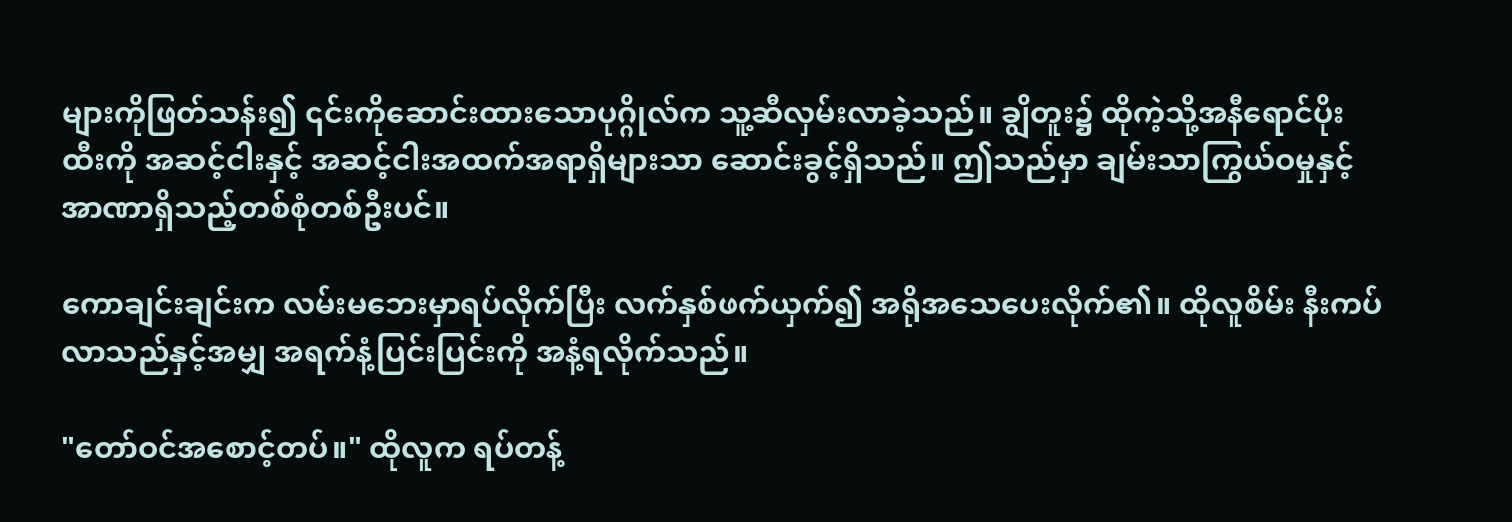များကိုဖြတ်သန်း၍ ၎င်းကိုဆောင်းထားသောပုဂ္ဂိုလ်က သူ့ဆီလှမ်းလာခဲ့သည်။ ချွိတူး၌ ထိုကဲ့သို့အနီရောင်ပိုးထီးကို အဆင့်ငါးနှင့် အဆင့်ငါးအထက်အရာရှိများသာ ဆောင်းခွင့်ရှိသည်။ ဤသည်မှာ ချမ်းသာကြွယ်ဝမှုနှင့် အာဏာရှိသည့်တစ်စုံတစ်ဦးပင်။

ကောချင်းချင်းက လမ်းမဘေးမှာရပ်လိုက်ပြီး လက်နှစ်ဖက်ယှက်၍ အရိုအသေပေးလိုက်၏။ ထိုလူစိမ်း နီးကပ်လာသည်နှင့်အမျှ အရက်နံ့ပြင်းပြင်းကို အနံ့ရလိုက်သည်။

"တော်ဝင်အစောင့်တပ်။" ထိုလူက ရပ်တန့်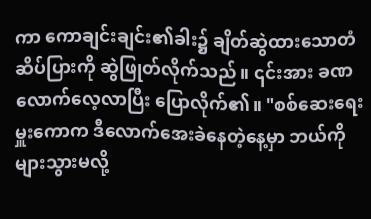ကာ ကောချင်းချင်း၏ခါး၌ ချိတ်ဆွဲထားသောတံဆိပ်ပြားကို ဆွဲဖြုတ်လိုက်သည်။ ၎င်းအား ခဏလောက်လေ့လာပြီး ပြောလိုက်၏။ "စစ်ဆေးရေးမှူးကောက ဒီလောက်အေးခဲနေတဲ့နေ့မှာ ဘယ်ကိုများသွားမလို့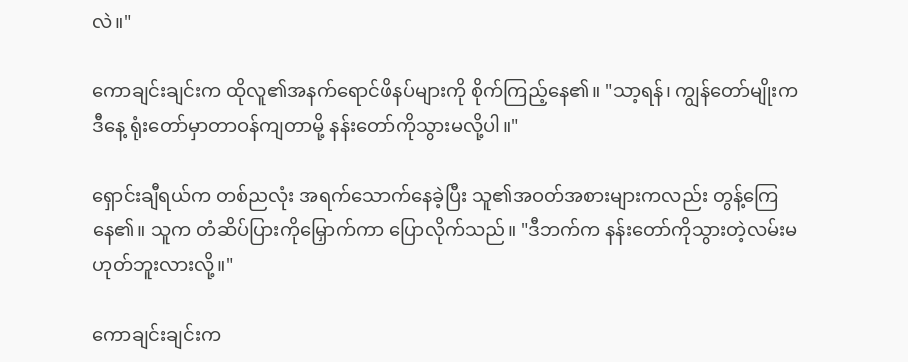လဲ။"

ကောချင်းချင်းက ထိုလူ၏အနက်ရောင်ဖိနပ်များကို စိုက်ကြည့်နေ၏။ "သာ့ရန်၊ ကျွန်တော်မျိုးက ဒီနေ့ ရုံးတော်မှာတာဝန်ကျတာမို့ နန်းတော်ကိုသွားမလို့ပါ။"

ရှောင်းချီရယ်က တစ်ညလုံး အရက်သောက်နေခဲ့ပြီး သူ၏အဝတ်အစားများကလည်း တွန့်ကြေနေ၏။ သူက တံဆိပ်ပြားကိုမြှောက်ကာ ပြောလိုက်သည်။ "ဒီဘက်က နန်းတော်ကိုသွားတဲ့လမ်းမဟုတ်ဘူးလားလို့။"

ကောချင်းချင်းက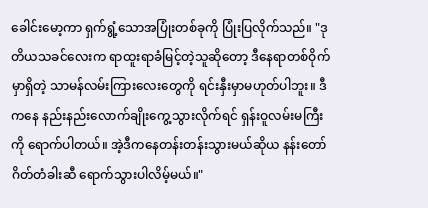ခေါင်းမော့ကာ ရှက်ရွံ့သောအပြုံးတစ်ခုကို ပြုံးပြလိုက်သည်။ "ဒုတိယသခင်လေးက ရာထူးရာခံမြင့်တဲ့သူဆိုတော့ ဒီနေရာတစ်ဝိုက်မှာရှိတဲ့ သာမန်လမ်းကြားလေးတွေကို ရင်းနှီးမှာမဟုတ်ပါဘူး။ ဒီကနေ နည်းနည်းလောက်ချိုးကွေ့သွားလိုက်ရင် ရှန်းဝူလမ်းမကြီးကို ရောက်ပါတယ်။ အဲ့ဒီကနေတန်းတန်းသွားမယ်ဆိုယ နန်းတော်ဂိတ်တံခါးဆီ ရောက်သွားပါလိမ့်မယ်။"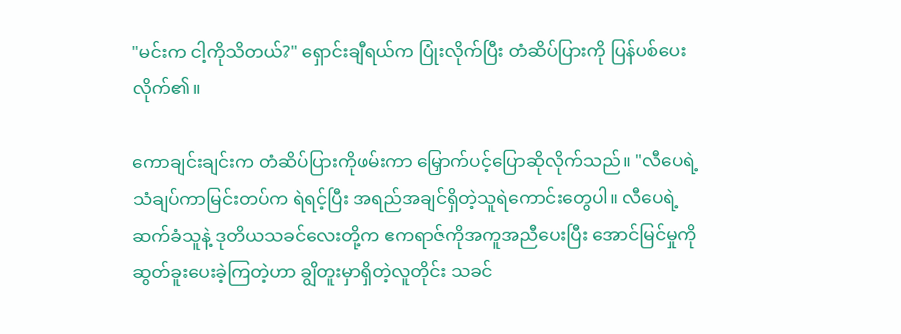"မင်းက ငါ့ကိုသိတယ်?" ရှောင်းချီရယ်က ပြုံးလိုက်ပြီး တံဆိပ်ပြားကို ပြန်ပစ်ပေးလိုက်၏။

ကောချင်းချင်းက တံဆိပ်ပြားကိုဖမ်းကာ မြှောက်ပင့်ပြောဆိုလိုက်သည်။ "လီပေရဲ့ သံချပ်ကာမြင်းတပ်က ရဲရင့်ပြီး အရည်အချင်ရှိတဲ့သူရဲကောင်းတွေပါ။ လီပေရဲ့ဆက်ခံသူနဲ့ ဒုတိယသခင်လေးတို့က ဧကရာဇ်ကိုအကူအညီပေးပြီး အောင်မြင်မှုကိုဆွတ်ခူးပေးခဲ့ကြတဲ့ဟာ ချွိတူးမှာရှိတဲ့လူတိုင်း သခင်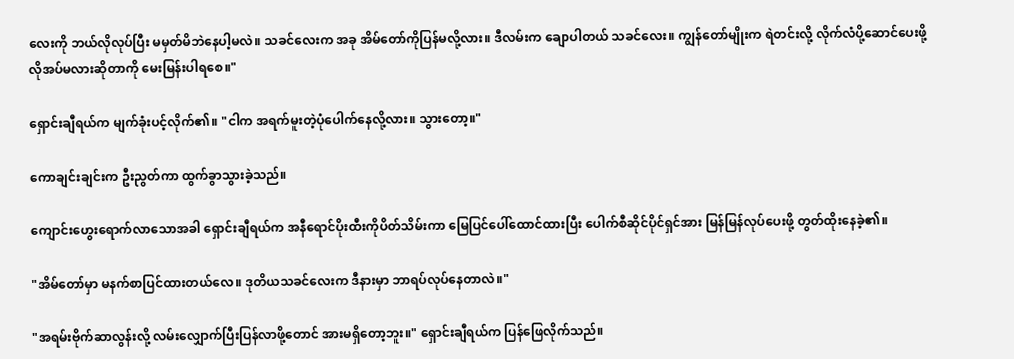လေးကို ဘယ်လိုလုပ်ပြီး မမှတ်မိဘဲနေပါ့မလဲ။ သခင်လေးက အခု အိမ်တော်ကိုပြန်မလို့လား။ ဒီလမ်းက ချောပါတယ် သခင်လေး။ ကျွန်တော်မျိုးက ရဲတင်းလို့ လိုက်လံပို့ဆောင်ပေးဖို့လိုအပ်မလားဆိုတာကို မေးမြန်းပါရစေ။"

ရှောင်းချီရယ်က မျက်ခုံးပင့်လိုက်၏။ "ငါက အရက်မူးတဲ့ပုံပေါက်နေလို့လား။ သွားတော့။"

ကောချင်းချင်းက ဦးညွတ်ကာ ထွက်ခွာသွားခဲ့သည်။

ကျောင်းဟွေးရောက်လာသောအခါ ရှောင်းချီရယ်က အနီရောင်ပိုးထီးကိုပိတ်သိမ်းကာ မြေပြင်ပေါ်ထောင်ထားပြီး ပေါက်စီဆိုင်ပိုင်ရှင်အား မြန်မြန်လုပ်ပေးဖို့ တွတ်ထိုးနေခဲ့၏။

"အိမ်တော်မှာ မနက်စာပြင်ထားတယ်လေ။ ဒုတိယသခင်လေးက ဒီနားမှာ ဘာရပ်လုပ်နေတာလဲ။"

"အရမ်းဗိုက်ဆာလွန်းလို့ လမ်းလျှောက်ပြီးပြန်လာဖို့တောင် အားမရှိတော့ဘူး။" ရှောင်းချီရယ်က ပြန်ဖြေလိုက်သည်။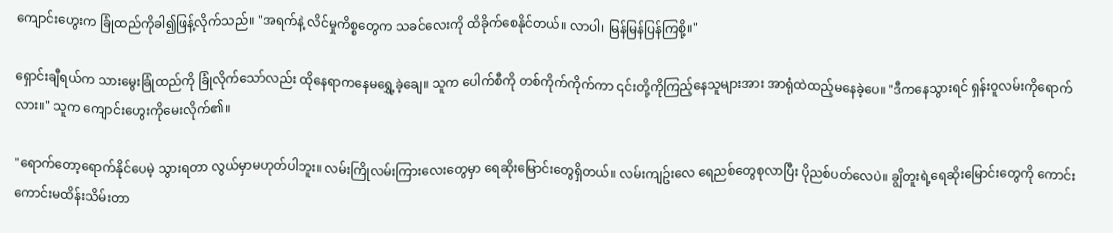ကျောင်းဟွေးက ခြုံထည်ကိုခါ၍ဖြန့်လိုက်သည်။ "အရက်နဲ့ လိင်မှုကိစ္စတွေက သခင်လေးကို ထိခိုက်စေနိုင်တယ်။ လာပါ၊ မြန်မြန်ပြန်ကြစို့။"

ရှောင်းချီရယ်က သားမွေးခြုံထည်ကို ခြုံလိုက်သော်လည်း ထိုနေရာကနေမရွှေ့ခဲ့ချေ။ သူက ပေါက်စီကို တစ်ကိုက်ကိုက်ကာ ၎င်းတို့ကိုကြည့်နေသူများအား အာရုံထဲထည့်မနေခဲ့ပေ။ "ဒီကနေသွားရင် ရှန်းဝူလမ်းကိုရောက်လား။" သူက ကျောင်းဟွေးကိုမေးလိုက်၏။

"ရောက်တော့ရောက်နိုင်ပေမဲ့ သွားရတာ လွယ်မှာမဟုတ်ပါဘူး။ လမ်းကြိုလမ်းကြားလေးတွေမှာ ရေဆိုးမြောင်းတွေရှိတယ်။ လမ်းကျဥ်းလေ ရေညစ်တွေစုလာပြီး ပိုညစ်ပတ်လေပဲ။ ချွိတူးရဲ့ရေဆိုးမြောင်းတွေကို ကောင်းကောင်းမထိန်းသိမ်းတာ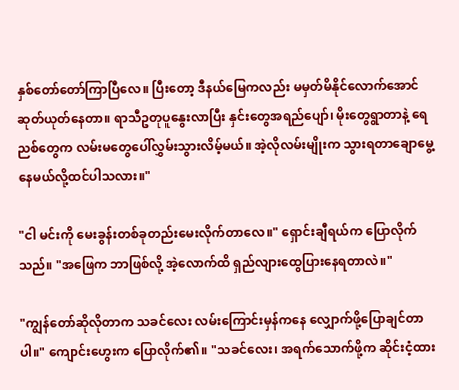နှစ်တော်တော်ကြာပြီလေ။ ပြီးတော့ ဒီနယ်မြေကလည်း မမှတ်မိနိုင်လောက်အောင် ဆုတ်ယုတ်နေတာ။ ရာသီဥတုပူနွေးလာပြီး နှင်းတွေအရည်ပျော်၊ မိုးတွေရွာတာနဲ့ ရေညစ်တွေက လမ်းမတွေပေါ်လွှမ်းသွားလိမ့်မယ်။ အဲ့လိုလမ်းမျိုးက သွားရတာချောမွေ့နေမယ်လို့ထင်ပါသလား။"

"ငါ မင်းကို မေးခွန်းတစ်ခုတည်းမေးလိုက်တာလေ။" ရှောင်းချီရယ်က ပြောလိုက်သည်။ "အဖြေက ဘာဖြစ်လို့ အဲ့လောက်ထိ ရှည်လျားထွေပြားနေရတာလဲ။"

"ကျွန်တော်ဆိုလိုတာက သခင်လေး လမ်းကြောင်းမှန်ကနေ လျှောက်ဖို့ပြောချင်တာပါ။" ကျောင်းဟွေးက ပြောလိုက်၏။ "သခင်လေး၊ အရက်သောက်ဖို့က ဆိုင်းငံ့ထား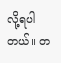လို့ရပါတယ်။ တ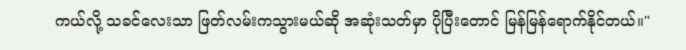ကယ်လို့ သခင်လေးသာ ဖြတ်လမ်းကသွားမယ်ဆို အဆုံးသတ်မှာ ပိုပြီးတောင် မြန်မြန်ရောက်နိုင်တယ်။"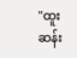"ထူးဆန်း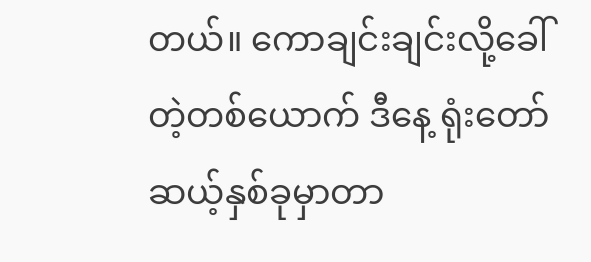တယ်။ ကောချင်းချင်းလို့ခေါ်တဲ့တစ်ယောက် ဒီနေ့ ရုံးတော်ဆယ့်နှစ်ခုမှာတာ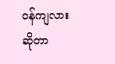ဝန်ကျလားဆိုတာ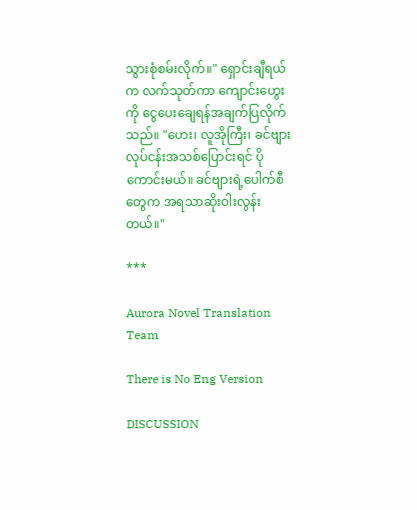သွားစုံစမ်းလိုက်။" ရှောင်းချီရယ်က လက်သုတ်ကာ ကျောင်းဟွေးကို ငွေပေးချေရန်အချက်ပြလိုက်သည်။ "ဟေး၊ လူအိုကြီး၊ ခင်ဗျား လုပ်ငန်းအသစ်ပြောင်းရင် ပိုကောင်းမယ်။ ခင်ဗျားရဲ့ပေါက်စီတွေက အရသာဆိုးဝါးလွန်းတယ်။"

***

Aurora Novel Translation Team

There is No Eng Version

DISCUSSION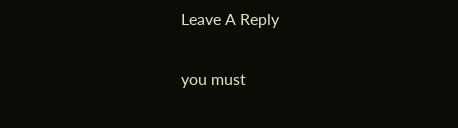Leave A Reply

you must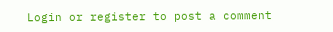Login or register to post a comment